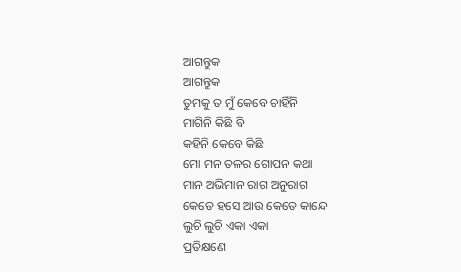ଆଗନ୍ତୁକ
ଆଗନ୍ତୁକ
ତୁମକୁ ତ ମୁଁ କେବେ ଚାହିଁନି
ମାଗିନି କିଛି ବି
କହିନି କେବେ କିଛି
ମୋ ମନ ତଳର ଗୋପନ କଥା
ମାନ ଅଭିମାନ ରାଗ ଅନୁରାଗ
କେତେ ହସେ ଆଉ କେତେ କାନ୍ଦେ
ଲୁଚି ଲୁଚି ଏକା ଏକା
ପ୍ରତିକ୍ଷଣେ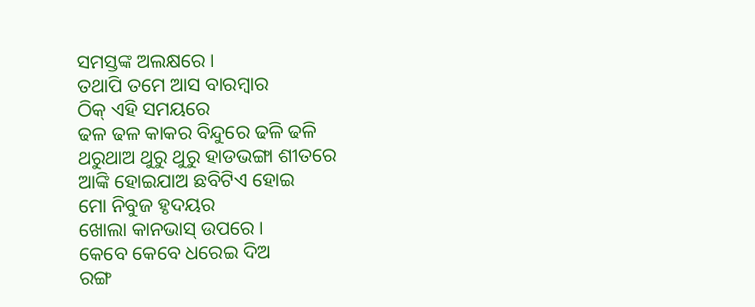ସମସ୍ତଙ୍କ ଅଲକ୍ଷରେ ।
ତଥାପି ତମେ ଆସ ବାରମ୍ବାର
ଠିକ୍ ଏହି ସମୟରେ
ଢଳ ଢଳ କାକର ବିନ୍ଦୁରେ ଢଳି ଢଳି
ଥରୁଥାଅ ଥୁରୁ ଥୁରୁ ହାଡଭଙ୍ଗା ଶୀତରେ
ଆଙ୍କି ହୋଇଯାଅ ଛବିଟିଏ ହୋଇ
ମୋ ନିବୁଜ ହୃଦୟର
ଖୋଲା କାନଭାସ୍ ଉପରେ ।
କେବେ କେବେ ଧରେଇ ଦିଅ
ରଙ୍ଗ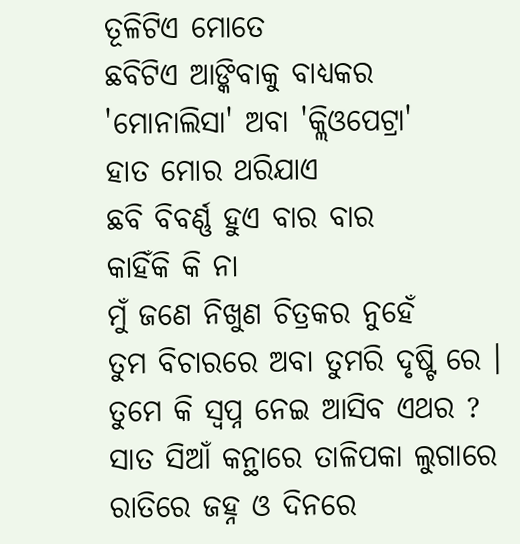ତୂଳିଟିଏ ମୋତେ
ଛବିଟିଏ ଆଙ୍କିବାକୁ ବାଧ୍ୟକର
'ମୋନାଲିସା' ଅବା 'କ୍ଲିଓପେଟ୍ରା'
ହାତ ମୋର ଥରିଯାଏ
ଛବି ବିବର୍ଣ୍ଣ ହୁଏ ବାର ବାର
କାହିଁକି କି ନା
ମୁଁ ଜଣେ ନିଖୁଣ ଚିତ୍ରକର ନୁହେଁ
ତୁମ ବିଚାରରେ ଅବା ତୁମରି ଦୃଷ୍ଟି ରେ ।
ତୁମେ କି ସ୍ଵପ୍ନ ନେଇ ଆସିବ ଏଥର ?
ସାତ ସିଆଁ କନ୍ଥାରେ ତାଳିପକା ଲୁଗାରେ
ରାତିରେ ଜହ୍ନ ଓ ଦିନରେ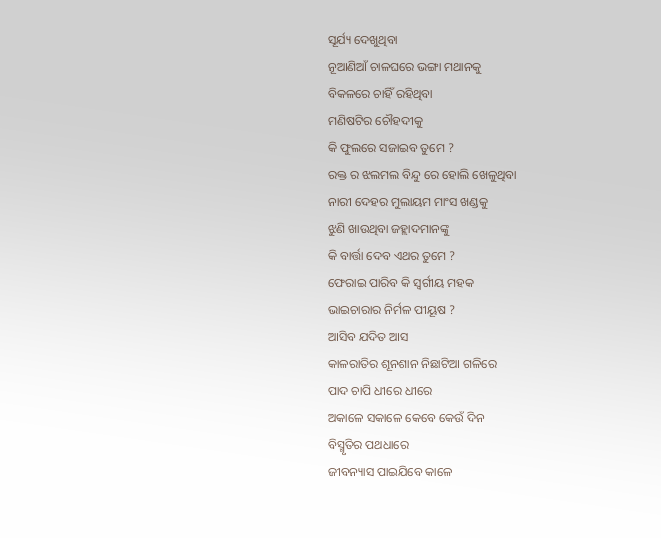ସୂର୍ଯ୍ୟ ଦେଖୁଥିବା
ନୂଆଣିଆଁ ଚାଳଘରେ ଭଙ୍ଗା ମଥାନକୁ
ବିକଳରେ ଚାହିଁ ରହିଥିବା
ମଣିଷଟିର ଚୌହଦୀକୁ
କି ଫୁଲରେ ସଜାଇବ ତୁମେ ?
ରକ୍ତ ର ଝଲମଲ ବିନ୍ଦୁ ରେ ହୋଲି ଖେଳୁଥିବା
ନାରୀ ଦେହର ମୁଲାୟମ ମାଂସ ଖଣ୍ଡକୁ
ଝୁଣି ଖାଉଥିବା ଜହ୍ଲାଦମାନଙ୍କୁ
କି ବାର୍ତ୍ତା ଦେବ ଏଥର ତୁମେ ?
ଫେରାଇ ପାରିବ କି ସ୍ଵର୍ଗୀୟ ମହକ
ଭାଇଚାରାର ନିର୍ମଳ ପୀୟୂଷ ?
ଆସିବ ଯଦିତ ଆସ
କାଳରାତିର ଶୂନଶାନ ନିଛାଟିଆ ଗଳିରେ
ପାଦ ଚାପି ଧୀରେ ଧୀରେ
ଅକାଳେ ସକାଳେ କେବେ କେଉଁ ଦିନ
ବିସ୍ମୃତିର ପଥଧାରେ
ଜୀବନ୍ୟାସ ପାଇଯିବେ କାଳେ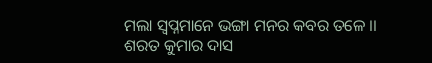ମଲା ସ୍ବପ୍ନମାନେ ଭଙ୍ଗା ମନର କବର ତଳେ ।।
ଶରତ କୁମାର ଦାସ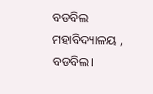ବଡବିଲ ମହାବିଦ୍ୟାଳୟ , ବଡବିଲ।